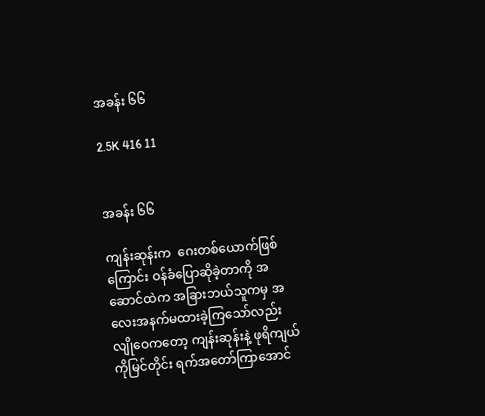အခန်း ၆၆

2.5K 416 11


အခန်း ၆၆

ကျန်းဆုန်းက  ဂေးတစ်ယောက်ဖြစ်ကြောင်း ဝန်ခံပြောဆိုခဲ့တာကို အဆောင်ထဲက အခြားဘယ်သူကမှ အလေးအနက်မထားခဲ့ကြသော်လည်း လျိုဝေကတော့ ကျန်းဆုန်းနဲ့ ဖုရိကျယ် ကိုမြင်တိုင်း ရက်အတော်ကြာအောင်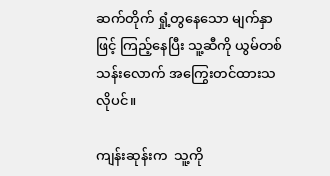ဆက်တိုက် ရှုံ့တွနေသော မျက်နှာဖြင့် ကြည့်နေပြီး သူ့ဆီကို ယွမ်တစ်သန်းလောက် အကြွေးတင်ထားသလိုပင်။

ကျန်းဆုန်းက  သူ့ကို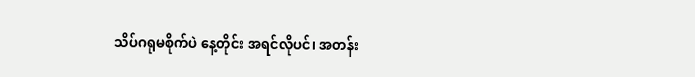သိပ်ဂရုမစိုက်ပဲ နေ့တိုင်း အရင်လိုပင်၊ အတန်း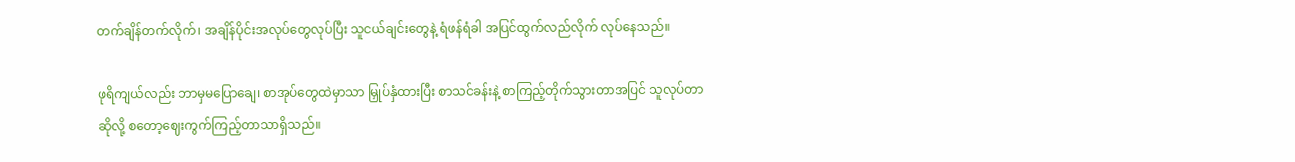တက်ချိန်တက်လိုက်၊ အချိန်ပိုင်းအလုပ်တွေလုပ်ပြီး သူငယ်ချင်းတွေနဲ့ ရံဖန်ရံခါ အပြင်ထွက်လည်လိုက် လုပ်နေသည်။

ဖုရိကျယ်လည်း ဘာမှမပြောချေ၊ စာအုပ်တွေထဲမှာသာ မြှုပ်နှံထားပြီး စာသင်ခန်းနဲ့ စာကြည့်တိုက်သွားတာအပြင် သူလုပ်တာဆိုလို့ စတော့ဈေးကွက်ကြည့်တာသာရှိသည်။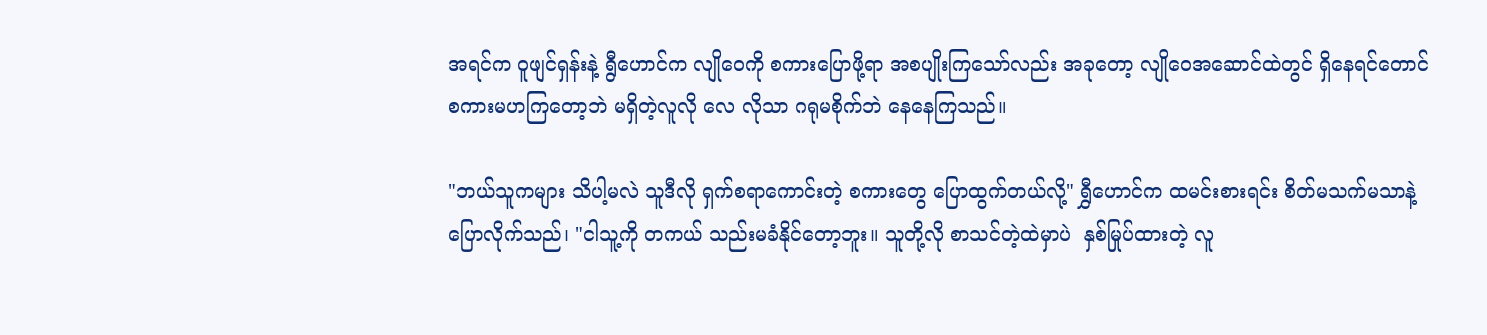အရင်က ဝူဖျင်ရှန်းနဲ့ ရွီဟောင်က လျိုဝေကို စကားပြောဖို့ရာ အစပျိုးကြသော်လည်း အခုတော့ လျိုဝေအဆောင်ထဲတွင် ရှိနေရင်တောင် စကားမဟကြတော့ဘဲ မရှိတဲ့လူလို လေ လိုသာ ဂရုမစိုက်ဘဲ နေနေကြသည်။

"ဘယ်သူကများ သိပါ့မလဲ သူဒီလို ရှက်စရာကောင်းတဲ့ စကားတွေ ပြောထွက်တယ်လို့" ရွှီဟောင်က ထမင်းစားရင်း စိတ်မသက်မသာနဲ့ ပြောလိုက်သည်၊ "ငါသူ့ကို တကယ် သည်းမခံနိုင်တော့ဘူး။ သူတို့လို စာသင်တဲ့ထဲမှာပဲ  နှစ်မြုပ်ထားတဲ့ လူ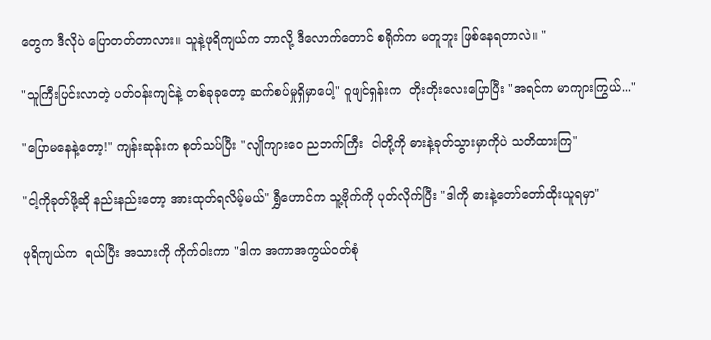တွေက ဒီလိုပဲ ပြောတတ်တာလား။ သူနဲ့ဖုရိကျယ်က ဘာလို့ ဒီလောက်တောင် စရိုက်က မတူဘူး ဖြစ်နေရတာလဲ။ "

"သူကြီးပြင်းလာတဲ့ ပတ်ဝန်းကျင်နဲ့ တစ်ခုခုတော့ ဆက်စပ်မှုရှိမှာပေါ့" ဝူဖျင်ရှန်းက  တိုးတိုးလေးပြောပြီး "အရင်က မာကျားကြွယ်..."

"ပြောမနေနဲ့တော့!" ကျန်းဆုန်းက စုတ်သပ်ပြီး "လျိုကျားဝေ ညဘက်ကြီး  ငါတို့ကို ဓားနဲ့ခုတ်သွားမှာကိုပဲ သတိထားကြ"

"ငါ့ကိုခုတ်ဖို့ဆို နည်းနည်းတော့ အားထုတ်ရလိမ့်မယ်" ရွှီဟောင်က သူ့ဗိုက်ကို ပုတ်လိုက်ပြီး "ဒါကို ဓားနဲ့တော်တော်ထိုးယူရမှာ"

ဖုရိကျယ်က  ရယ်ပြီး အသားကို ကိုက်ဝါးကာ "ဒါက အကာအကွယ်ဝတ်စုံ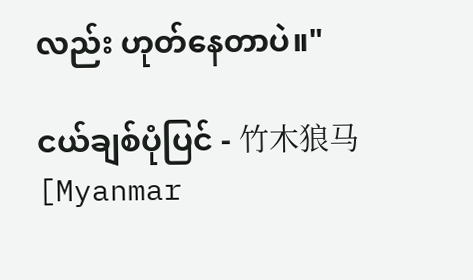လည်း ဟုတ်နေတာပဲ။"

ငယ်ချစ်ပုံပြင် - 竹木狼马 [Myanmar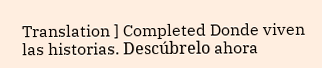Translation ] Completed Donde viven las historias. Descúbrelo ahora